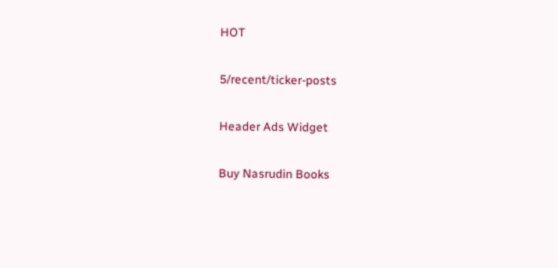HOT

5/recent/ticker-posts

Header Ads Widget

Buy Nasrudin Books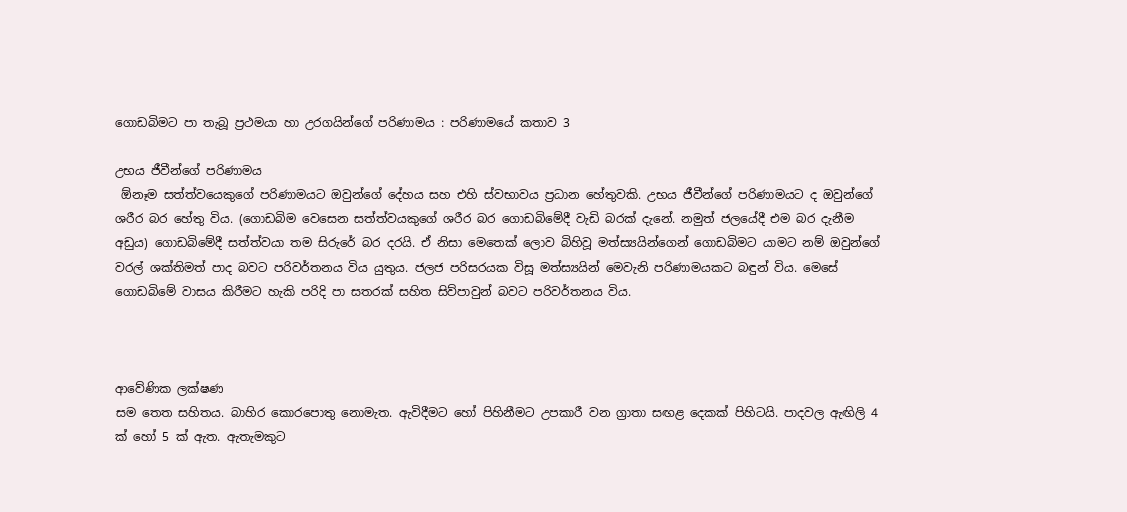ගොඩබිමට පා තැබූ ප්‍රථමයා හා උරගයින්ගේ පරිණාමය : පරිණාමයේ කතාව 3

උභය ජීවීන්ගේ පරිණාමය
 ඕනෑම සත්ත්වයෙකුගේ පරිණාමයට ඔවුන්ගේ දේහය සහ එහි ස්වභාවය ප්‍රධාන හේතුවකි. උභය ජීවීන්ගේ පරිණාමයට ද ඔවුන්ගේ ශරීර බර හේතු විය. (ගොඩබිම වෙසෙන සත්ත්වයකුගේ ශරීර බර ගොඩබිමේදී වැඩි බරක් දැනේ. නමුත් ජලයේදී එම බර දැනීම අඩුය) ගොඩබිමේදී සත්ත්වයා තම සිරුරේ බර දරයි. ඒ නිසා මෙතෙක් ලොව බිහිවූ මත්ස්‍යයින්ගෙන් ගොඩබිමට යාමට නම් ඔවුන්ගේ වරල් ශක්තිමත් පාද බවට පරිවර්තනය විය යුතුය. ජලජ පරිසරයක විසූ මත්ස්‍යයින් මෙවැනි පරිණාමයකට බඳුන් විය. මෙසේ ගොඩබිමේ වාසය කිරීමට හැකි පරිදි පා සතරක් සහිත සිව්පාවුන් බවට පරිවර්තනය විය.



ආවේණික ලක්ෂණ
සම තෙත සහිතය. බාහිර කොරපොතු නොමැත. ඇවිදීමට හෝ පිහිනීමට උපකාරී වන ග්‍රාතා සඟළ දෙකක් පිහිටයි. පාදවල ඇඟිලි 4 ක් හෝ 5 ක් ඇත. ඇතැමකුට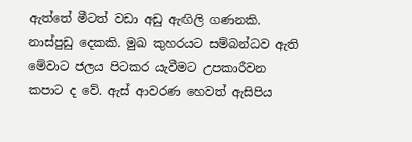ඇත්තේ මීටත් වඩා අඩු ඇඟිලි ගණනකි. නාස්පුඩු දෙකකි. මුඛ කුහරයට සම්බන්ධව ඇති මේවාට ජලය පිටකර යැවීමට උපකාරීවන කපාට ද වේ. ඇස් ආවරණ හෙවත් ඇසිපිය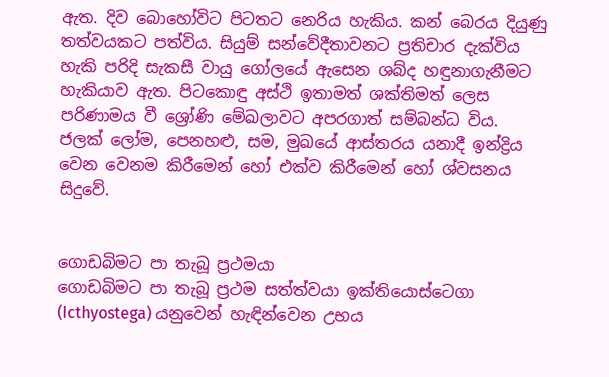ඇත. දිව බොහෝවිට පිටතට නෙරිය හැකිය. කන් බෙරය දියුණු තත්වයකට පත්විය. සියුම් සන්වේදීතාවනට ප්‍රතිචාර දැක්විය හැකි පරිදි සැකසී වායු ගෝලයේ ඇසෙන ශබ්ද හඳුනාගැනීමට හැකියාව ඇත. පිටකොඳු අස්ථි ඉතාමත් ශක්තිමත් ලෙස පරිණාමය වී ශ්‍රෝණි මේඛලාවට අපරගාත් සම්බන්ධ විය. ජලක් ලෝම, පෙනහළු, සම, මුඛයේ ආස්තරය යනාදී ඉන්ද්‍රිය වෙන වෙනම කිරීමෙන් හෝ එක්ව කිරීමෙන් හෝ ශ්වසනය සිදුවේ.


ගොඩබිමට පා තැබූ ප්‍රථමයා
ගොඩබිමට පා තැබූ ප්‍රථම සත්ත්වයා ඉක්තියොස්ටෙගා (Icthyostega) යනුවෙන් හැඳින්වෙන උභය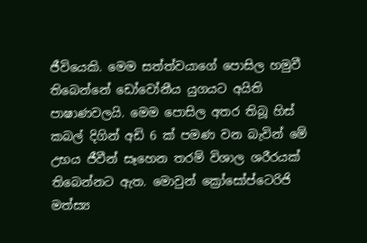ජීවියෙකි. මෙම සත්ත්වයාගේ පොසිල හමුවී තිබෙන්නේ ඩෝවෝනීය යුගයට අයිති පාෂාණවලයි. මෙම පොසිල අතර තිබූ හිස් කබල් දිගින් අඩි 6 ක් පමණ වන බැවින් මේ උභය ජීවීන් සෑහෙන තරම් විශාල ශරීරයක් තිබෙන්නට ඇත. මොවුන් ක්‍රෝසෝප්ටෙරිජි මත්ස්‍ය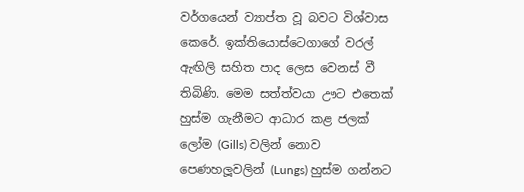වර්ගයෙන් ව්‍යාප්ත වූ බවට විශ්වාස කෙරේ. ඉක්තියොස්ටෙගාගේ වරල් ඇඟිලි සහිත පාද ලෙස වෙනස් වී තිබිණි. මෙම සත්ත්වයා ඌට එතෙක් හුස්ම ගැනීමට ආධාර කළ ජලක් ලෝම (Gills) වලින් නොව පෙණහලූවලින් (Lungs) හුස්ම ගන්නට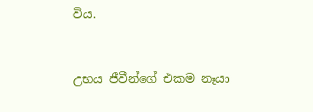විය.


උභය ජීවීන්ගේ එකම නෑයා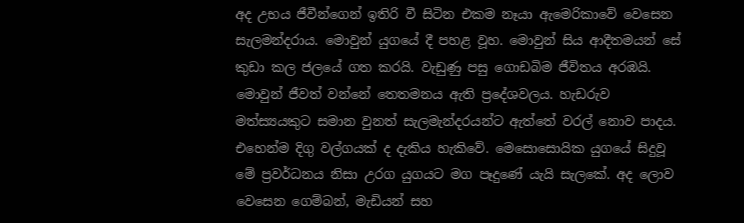අද උභය ජීවීන්ගෙන් ඉතිරි වී සිටින එකම නෑයා ඇමෙරිකාවේ වෙසෙන සැලමන්දරාය. මොවුන් යුගයේ දී පහළ වූහ. මොවුන් සිය ආදීතමයන් සේ කුඩා කල ජලයේ ගත කරයි. වැඩුණු පසු ගොඩබිම ජීවිතය අරඹයි. මොවුන් ජීවත් වන්නේ තෙතමනය ඇති ප්‍රදේශවලය. හැඩරුව මත්ස්‍යයකුට සමාන වුනත් සැලමැන්දරයන්ට ඇත්තේ වරල් නොව පාදය. එහෙන්ම දිගු වල්ගයක් ද දැකිය හැකිවේ. මෙසොසොයික යුගයේ සිදුවූ මේ ප්‍රවර්ධනය නිසා උරග යුගයට මග පෑදුණේ යැයි සැලකේ. අද ලොව වෙසෙන ගෙම්බන්, මැඩියන් සහ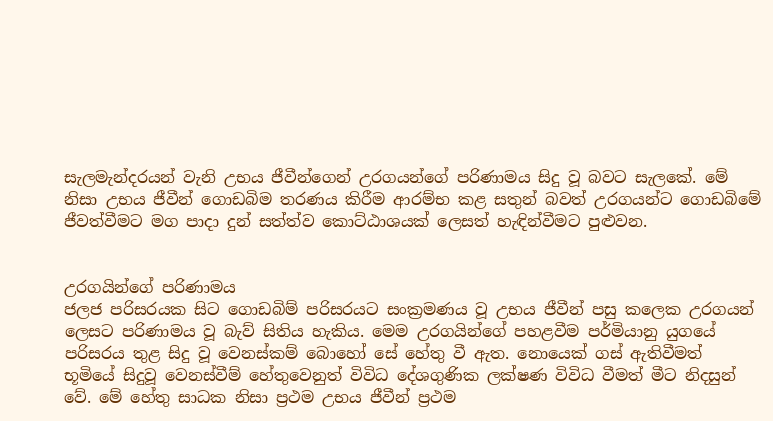සැලමැන්දරයන් වැනි උභය ජීවීන්ගෙන් උරගයන්ගේ පරිණාමය සිදු වූ බවට සැලකේ. මේ නිසා උභය ජීවීන් ගොඩබිම තරණය කිරීම ආරම්භ කළ සතුන් බවත් උරගයන්ට ගොඩබිමේ ජීවත්වීමට මග පාදා දුන් සත්ත්ව කොට්ඨාශයක් ලෙසත් හැඳින්වීමට පුළුවන.


උරගයින්ගේ පරිණාමය
ජලජ පරිසරයක සිට ගොඩබිම් පරිසරයට සංක්‍රමණය වූ උභය ජීවීන් පසු කලෙක උරගයන් ලෙසට පරිණාමය වූ බැව් සිතිය හැකිය. මෙම උරගයින්ගේ පහළවීම පර්මියානු යුගයේ පරිසරය තුළ සිදු වූ වෙනස්කම් බොහෝ සේ හේතු වී ඇත. නොයෙක් ගස් ඇතිවීමත් භූමියේ සිදුවූ වෙනස්වීම් හේතුවෙනුත් විවිධ දේශගුණික ලක්ෂණ විවිධ වීමත් මීට නිදසුන් වේ. මේ හේතු සාධක නිසා ප්‍රථම උභය ජීවීන් ප්‍රථම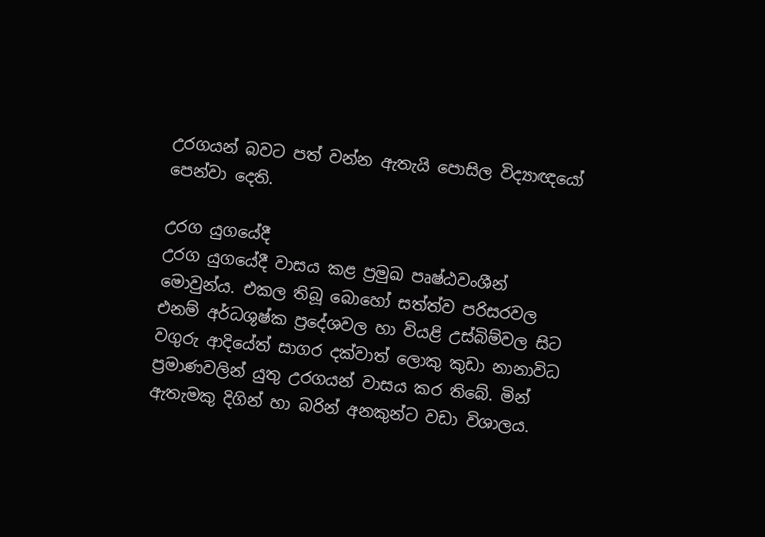උරගයන් බවට පත් වන්න ඇතැයි පොසිල විද්‍යාඥයෝ පෙන්වා දෙති.

උරග යුගයේදී
උරග යුගයේදී වාසය කළ ප්‍රමුඛ පෘෂ්ඨවංශීන් මොවුන්ය. එකල තිබූ බොහෝ සත්ත්ව පරිසරවල එනම් අර්ධශුෂ්ක ප්‍රදේශවල හා වියළි උස්බිම්වල සිට වගුරු ආදියේත් සාගර දක්වාත් ලොකු කුඩා නානාවිධ ප්‍රමාණවලින් යුතු උරගයන් වාසය කර තිබේ. මින් ඇතැමකු දිගින් හා බරින් අනකුන්ට වඩා විශාලය.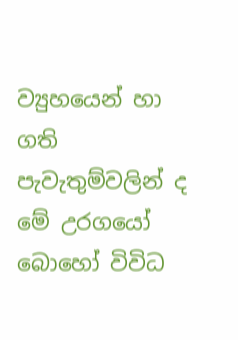ව්‍යුහයෙන් හා ගති පැවැතුම්වලින් ද මේ උරගයෝ බොහෝ විවිධ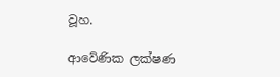වූහ.

ආවේණික ලක්ෂණ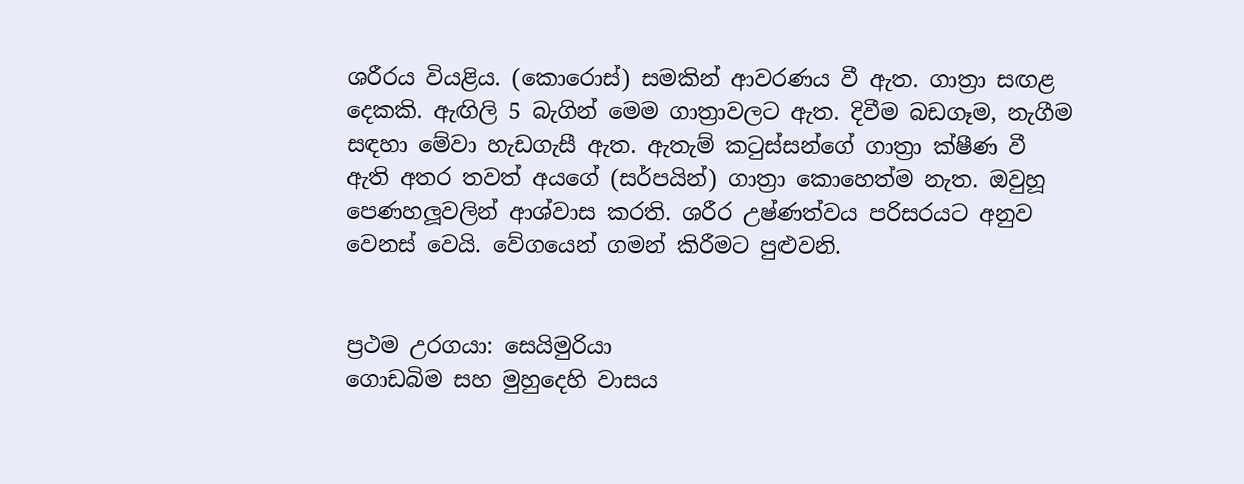ශරීරය වියළිය. (කොරොස්) සමකින් ආවරණය වී ඇත. ගාත්‍රා සඟළ දෙකකි. ඇඟිලි 5 බැගින් මෙම ගාත්‍රාවලට ඇත. දිවීම බඩගෑම, නැගීම සඳහා මේවා හැඩගැසී ඇත. ඇතැම් කටුස්සන්ගේ ගාත්‍රා ක්ෂීණ වී ඇති අතර තවත් අයගේ (සර්පයින්) ගාත්‍රා කොහෙත්ම නැත. ඔවුහූ පෙණහලූවලින් ආශ්වාස කරති. ශරීර උෂ්ණත්වය පරිසරයට අනුව වෙනස් වෙයි. වේගයෙන් ගමන් කිරීමට පුළුවනි.


ප්‍රථම උරගයා: සෙයිමුරියා
ගොඩබිම සහ මුහුදෙහි වාසය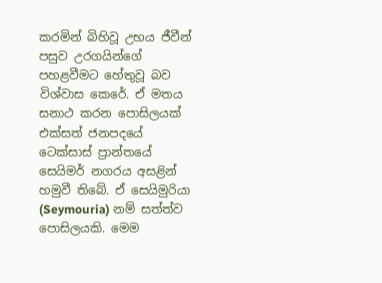කරමින් බිහිවූ උභය ජීවීන් පසුව උරගයින්ගේ පහළවීමට හේතුවූ බව විශ්වාස කෙරේ. ඒ මතය සනාථ කරන පොසිලයක් එක්සත් ජනපදයේ ටෙක්සාස් ප්‍රාන්තයේ සෙයිමර් නගරය අසළින් හමුවී තිබේ. ඒ සෙයිමුරියා (Seymouria) නම් සත්ත්ව පොසිලයකි. මෙම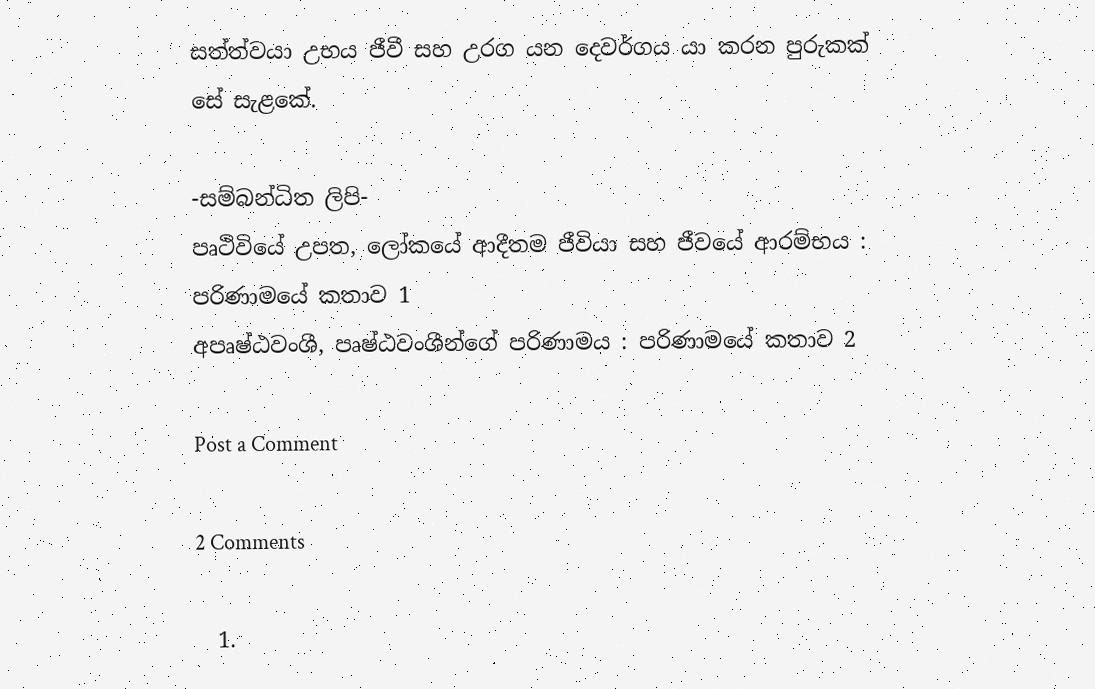සත්ත්වයා උභය ජීවී සහ උරග යන දෙවර්ගය යා කරන පුරුකක් සේ සැළකේ.

-සම්බන්ධිත ලිපි-
පෘථිවියේ උපත, ලෝකයේ ආදීතම ජීවියා සහ ජීවයේ ආරම්භය : පරිණාමයේ කතාව 1
අපෘෂ්ඨවංශී, පෘෂ්ඨවංශීන්ගේ පරිණාමය : පරිණාමයේ කතාව 2

Post a Comment

2 Comments

  1.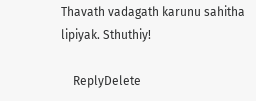Thavath vadagath karunu sahitha lipiyak. Sthuthiy!

    ReplyDelete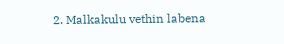2. Malkakulu vethin labena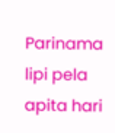Parinama lipi pela apita hari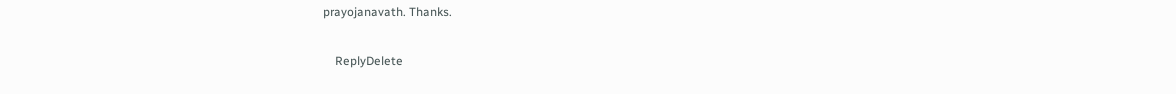prayojanavath. Thanks.

    ReplyDelete